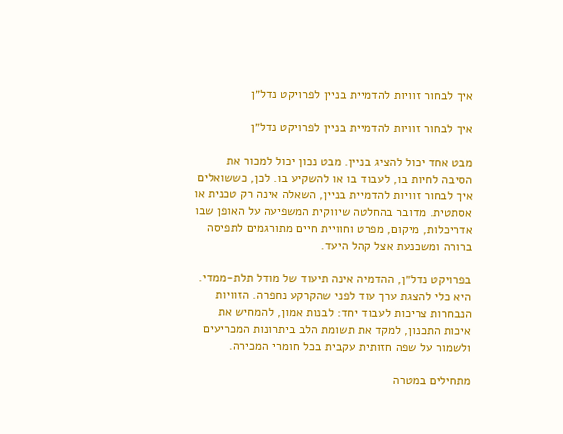איך לבחור זוויות להדמיית בניין לפרויקט נדל״ן

איך לבחור זוויות להדמיית בניין לפרויקט נדל״ן

מבט אחד יכול להציג בניין. מבט נכון יכול למכור את הסיבה לחיות בו, לעבוד בו או להשקיע בו. לכן, כששואלים איך לבחור זוויות להדמיית בניין, השאלה אינה רק טכנית או אסתטית. מדובר בהחלטה שיווקית המשפיעה על האופן שבו אדריכלות, מיקום, מפרט וחוויית חיים מתורגמים לתפיסה ברורה ומשכנעת אצל קהל היעד.

בפרויקט נדל״ן, ההדמיה אינה תיעוד של מודל תלת-ממדי. היא כלי להצגת ערך עוד לפני שהקרקע נחפרה. הזוויות הנבחרות צריכות לעבוד יחד: לבנות אמון, להמחיש את איכות התכנון, למקד את תשומת הלב ביתרונות המכריעים ולשמור על שפה חזותית עקבית בכל חומרי המכירה.

מתחילים במטרה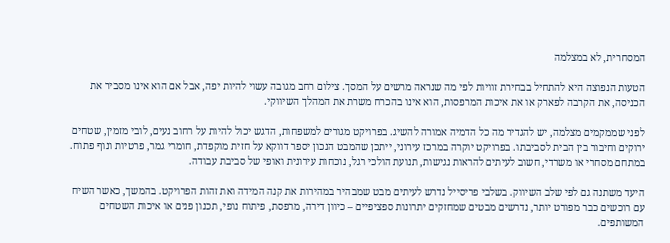המסחרית, לא במצלמה

הטעות הנפוצה היא להתחיל בבחירת זוויות לפי מה שנראה מרשים על המסך. צילום רחב מגובה עשוי להיות יפה, אבל אם הוא אינו מסביר את הכניסה, את הקרבה לפארק או את איכות המרפסות, הוא אינו בהכרח משרת את המהלך השיווקי.

לפני שממקמים מצלמה, יש להגדיר מה כל הדמיה אמורה להשיג. בפרויקט מגורים למשפחות, הדגש יכול להיות על רחוב נעים, לובי מזמין, שטחים ירוקים וחיבור בין הבית לסביבתו. בפרויקט יוקרה במרכז עירוני, ייתכן שהמבט הנכון יספר דווקא על חזית מוקפדת, חומרי גמר, פרטיות ונוף פתוח. במתחם מסחרי או משרדי, חשוב לעיתים להראות נגישות, תנועת הולכי רגל, נוכחות עירונית ואופי של סביבת עבודה.

היעד משתנה גם לפי שלב השיווק. בשלבי פריסייל נדרש לעיתים מבט שמבהיר במהירות את קנה המידה ואת זהות הפרויקט. בהמשך, כאשר השיח עם רוכשים כבר מפורט יותר, נדרשים מבטים שמחזקים יתרונות ספציפיים – כיוון דירה, מרפסת, פיתוח נופי, תכנון פנים או איכות השטחים המשותפים.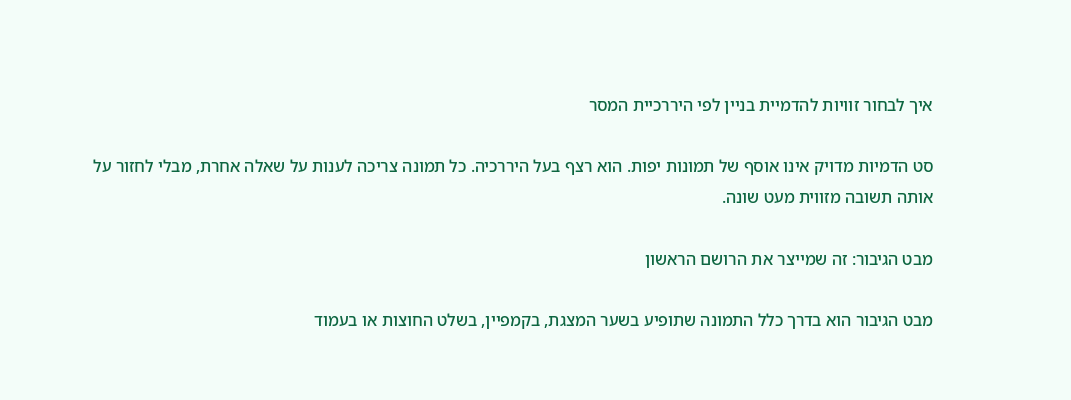איך לבחור זוויות להדמיית בניין לפי היררכיית המסר

סט הדמיות מדויק אינו אוסף של תמונות יפות. הוא רצף בעל היררכיה. כל תמונה צריכה לענות על שאלה אחרת, מבלי לחזור על אותה תשובה מזווית מעט שונה.

מבט הגיבור: זה שמייצר את הרושם הראשון

מבט הגיבור הוא בדרך כלל התמונה שתופיע בשער המצגת, בקמפיין, בשלט החוצות או בעמוד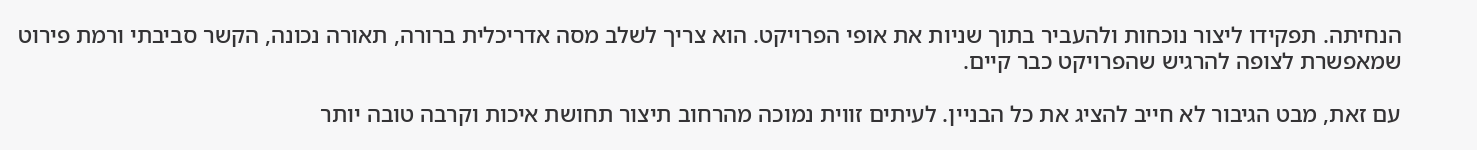הנחיתה. תפקידו ליצור נוכחות ולהעביר בתוך שניות את אופי הפרויקט. הוא צריך לשלב מסה אדריכלית ברורה, תאורה נכונה, הקשר סביבתי ורמת פירוט שמאפשרת לצופה להרגיש שהפרויקט כבר קיים.

עם זאת, מבט הגיבור לא חייב להציג את כל הבניין. לעיתים זווית נמוכה מהרחוב תיצור תחושת איכות וקרבה טובה יותר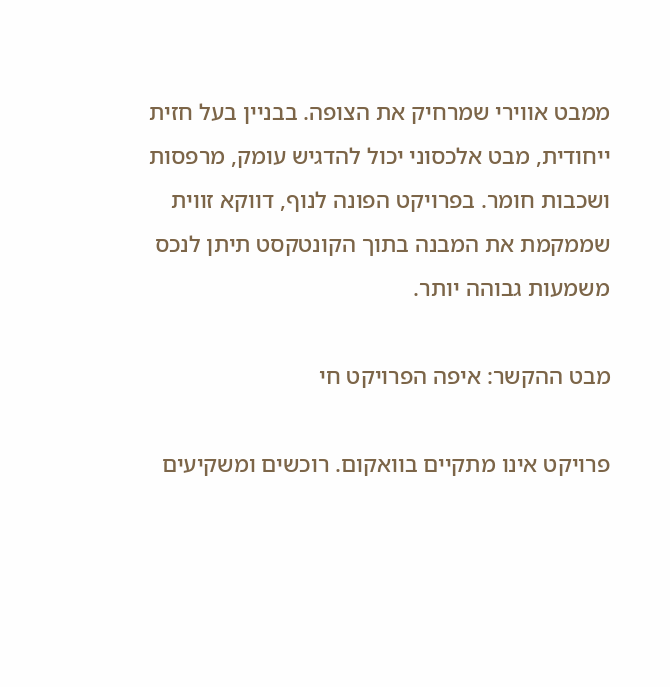ממבט אווירי שמרחיק את הצופה. בבניין בעל חזית ייחודית, מבט אלכסוני יכול להדגיש עומק, מרפסות ושכבות חומר. בפרויקט הפונה לנוף, דווקא זווית שממקמת את המבנה בתוך הקונטקסט תיתן לנכס משמעות גבוהה יותר.

מבט ההקשר: איפה הפרויקט חי

פרויקט אינו מתקיים בוואקום. רוכשים ומשקיעים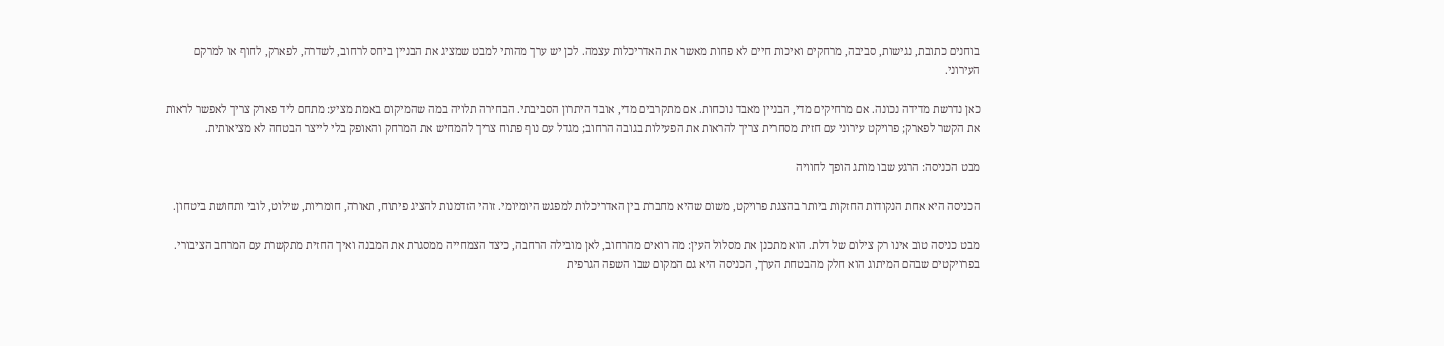בוחנים כתובת, נגישות, סביבה, מרחקים ואיכות חיים לא פחות מאשר את האדריכלות עצמה. לכן יש ערך מהותי למבט שמציג את הבניין ביחס לרחוב, לשדרה, לפארק, לחוף או למרקם העירוני.

כאן נדרשת מדידה נכונה. אם מרחיקים מדי, הבניין מאבד נוכחות. אם מתקרבים מדי, אובד היתרון הסביבתי. הבחירה תלויה במה שהמיקום באמת מציע: מתחם ליד פארק צריך לאפשר לראות את הקשר לפארק; פרויקט עירוני עם חזית מסחרית צריך להראות את הפעילות בגובה הרחוב; מגדל עם נוף פתוח צריך להמחיש את המרחק והאופק בלי לייצר הבטחה לא מציאותית.

מבט הכניסה: הרגע שבו מותג הופך לחוויה

הכניסה היא אחת הנקודות החזקות ביותר בהצגת פרויקט, משום שהיא מחברת בין האדריכלות למפגש היומיומי. זוהי הזדמנות להציג פיתוח, תאורה, חומריות, שילוט, לובי ותחושת ביטחון.

מבט כניסה טוב אינו רק צילום של דלת. הוא מתכנן את מסלול העין: מה רואים מהרחוב, לאן מובילה הרחבה, כיצד הצמחייה ממסגרת את המבנה ואיך החזית מתקשרת עם המרחב הציבורי. בפרויקטים שבהם המיתוג הוא חלק מהבטחת הערך, הכניסה היא גם המקום שבו השפה הגרפית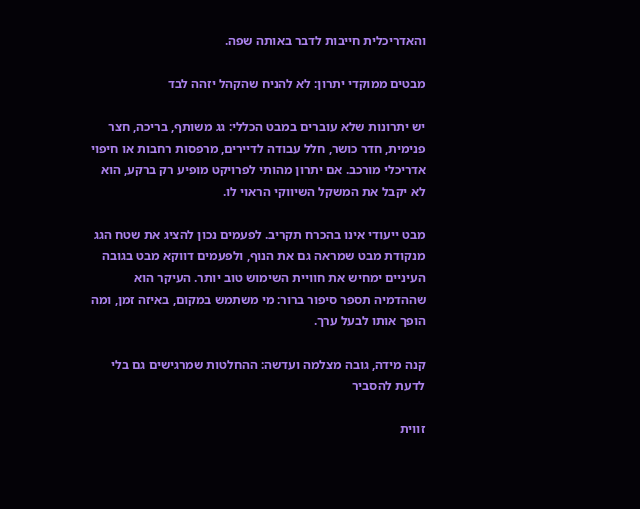והאדריכלית חייבות לדבר באותה שפה.

מבטים ממוקדי יתרון: לא להניח שהקהל יזהה לבד

יש יתרונות שלא עוברים במבט הכללי: גג משותף, בריכה, חצר פנימית, חדר כושר, חלל עבודה לדיירים, מרפסות רחבות או חיפוי אדריכלי מורכב. אם יתרון מהותי לפרויקט מופיע רק ברקע, הוא לא יקבל את המשקל השיווקי הראוי לו.

מבט ייעודי אינו בהכרח תקריב. לפעמים נכון להציג את שטח הגג מנקודת מבט שמראה גם את הנוף, ולפעמים דווקא מבט בגובה העיניים ימחיש את חוויית השימוש טוב יותר. העיקר הוא שההדמיה תספר סיפור ברור: מי משתמש במקום, באיזה זמן, ומה הופך אותו לבעל ערך.

קנה מידה, גובה מצלמה ועדשה: ההחלטות שמרגישים גם בלי לדעת להסביר

זווית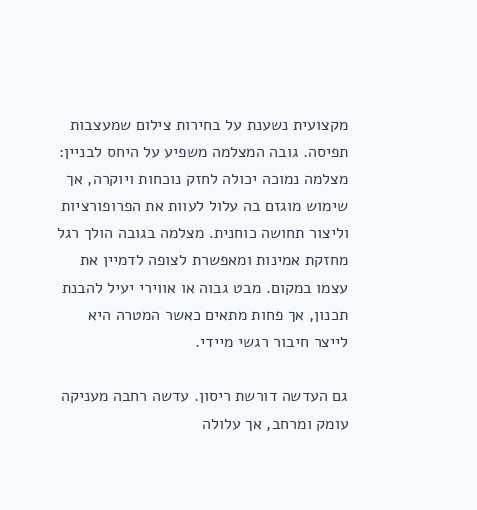מקצועית נשענת על בחירות צילום שמעצבות תפיסה. גובה המצלמה משפיע על היחס לבניין: מצלמה נמוכה יכולה לחזק נוכחות ויוקרה, אך שימוש מוגזם בה עלול לעוות את הפרופורציות וליצור תחושה כוחנית. מצלמה בגובה הולך רגל מחזקת אמינות ומאפשרת לצופה לדמיין את עצמו במקום. מבט גבוה או אווירי יעיל להבנת תכנון, אך פחות מתאים כאשר המטרה היא לייצר חיבור רגשי מיידי.

גם העדשה דורשת ריסון. עדשה רחבה מעניקה עומק ומרחב, אך עלולה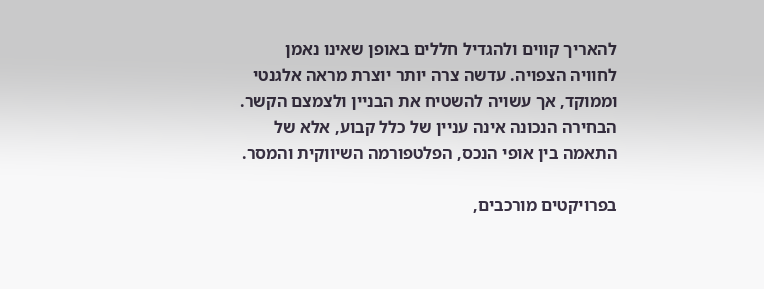להאריך קווים ולהגדיל חללים באופן שאינו נאמן לחוויה הצפויה. עדשה צרה יותר יוצרת מראה אלגנטי וממוקד, אך עשויה להשטיח את הבניין ולצמצם הקשר. הבחירה הנכונה אינה עניין של כלל קבוע, אלא של התאמה בין אופי הנכס, הפלטפורמה השיווקית והמסר.

בפרויקטים מורכבים,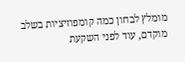מומלץ לבחון כמה קומפוזיציות בשלב מוקדם, עוד לפני השקעת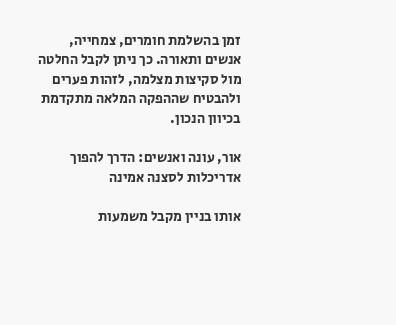זמן בהשלמת חומרים, צמחייה, אנשים ותאורה. כך ניתן לקבל החלטה מול סקיצות מצלמה, לזהות פערים ולהבטיח שההפקה המלאה מתקדמת בכיוון הנכון.

אור, עונה ואנשים: הדרך להפוך אדריכלות לסצנה אמינה

אותו בניין מקבל משמעות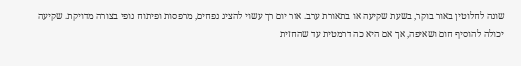שונה לחלוטין באור בוקר, בשעת שקיעה או בתאורת ערב. אור יום רך עשוי להציג נפחים, מרפסות ופיתוח נופי בצורה מדויקת. שקיעה יכולה להוסיף חום ושאיפה, אך אם היא כה דרמטית עד שהחזית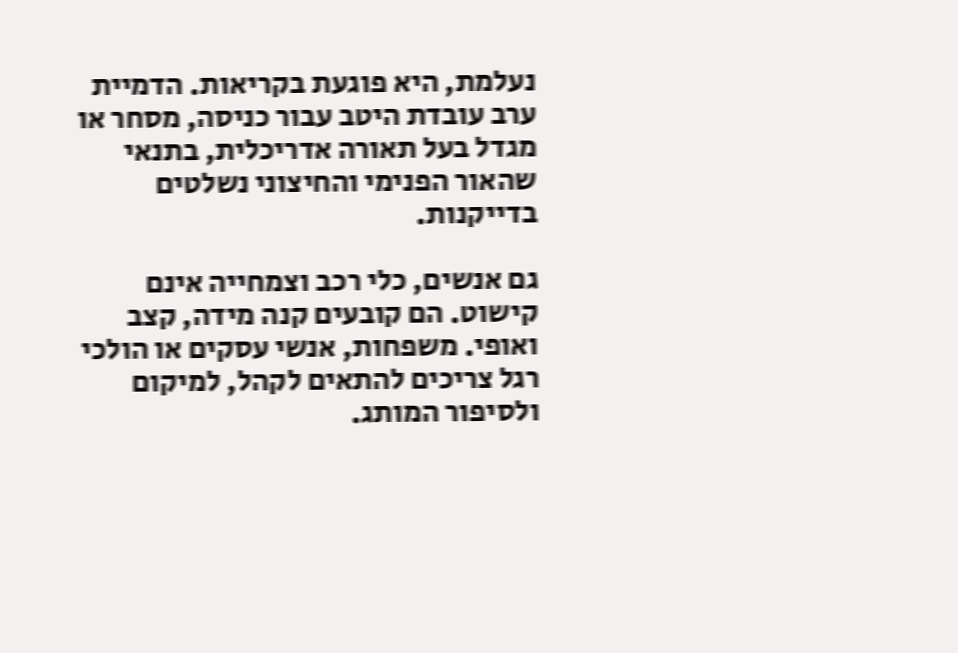נעלמת, היא פוגעת בקריאות. הדמיית ערב עובדת היטב עבור כניסה, מסחר או מגדל בעל תאורה אדריכלית, בתנאי שהאור הפנימי והחיצוני נשלטים בדייקנות.

גם אנשים, כלי רכב וצמחייה אינם קישוט. הם קובעים קנה מידה, קצב ואופי. משפחות, אנשי עסקים או הולכי רגל צריכים להתאים לקהל, למיקום ולסיפור המותג.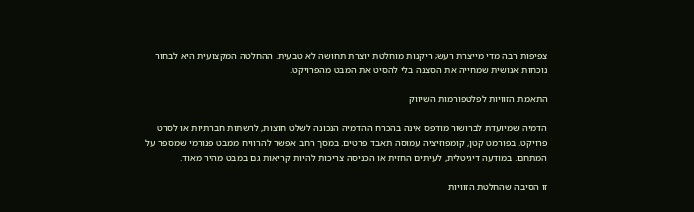צפיפות רבה מדי מייצרת רעש; ריקנות מוחלטת יוצרת תחושה לא טבעית. ההחלטה המקצועית היא לבחור נוכחות אנושית שמחייה את הסצנה בלי להסיט את המבט מהפרויקט.

התאמת הזוויות לפלטפורמות השיווק

הדמיה שמיועדת לברושור מודפס אינה בהכרח ההדמיה הנכונה לשלט חוצות, לרשתות חברתיות או לסרט פרויקט. בפורמט קטן, קומפוזיציה עמוסה תאבד פרטים. במסך רחב אפשר להרוויח ממבט פנורמי שמספר על המתחם. במודעה דיגיטלית, לעיתים החזית או הכניסה צריכות להיות קריאות גם במבט מהיר מאוד.

זו הסיבה שהחלטת הזוויות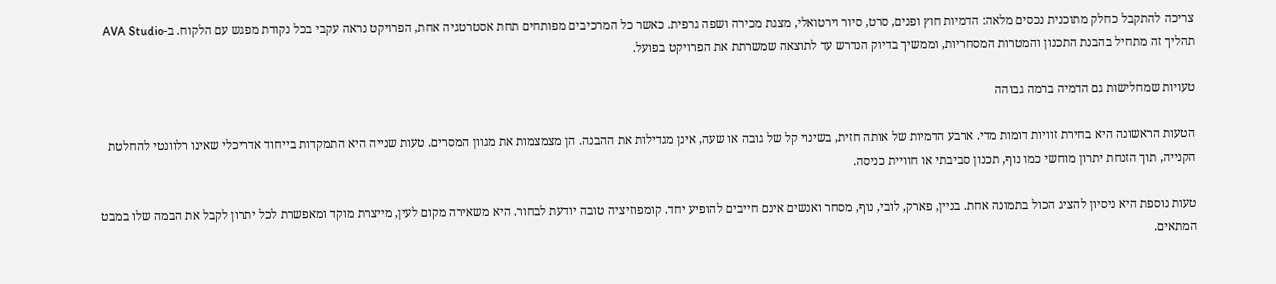צריכה להתקבל כחלק מתוכנית נכסים מלאה: הדמיות חוץ ופנים, סרט, סיור וירטואלי, מצגת מכירה ושפה גרפית. כאשר כל המרכיבים מפותחים תחת אסטרטגיה אחת, הפרויקט נראה עקבי בכל נקודת מפגש עם הלקוח. ב-AVA Studio תהליך זה מתחיל בהבנת התכנון והמטרות המסחריות, וממשיך בדיוק הנדרש עד לתוצאה שמשרתת את הפרויקט בפועל.

טעויות שמחלישות גם הדמיה ברמה גבוהה

הטעות הראשונה היא בחירת זוויות דומות מדי. ארבע הדמיות של אותה חזית, בשינוי קל של גובה או שעה, אינן מגדילות את ההבנה. הן מצמצמות את מגוון המסרים. טעות שנייה היא התמקדות בייחוד אדריכלי שאינו רלוונטי להחלטת הקנייה, תוך הזנחת יתרון מוחשי כמו נוף, תכנון סביבתי או חוויית כניסה.

טעות נוספת היא ניסיון להציג הכול בתמונה אחת. בניין, פארק, לובי, נוף, מסחר ואנשים אינם חייבים להופיע יחד. קומפוזיציה טובה יודעת לבחור. היא משאירה מקום לעין, מייצרת מוקד ומאפשרת לכל יתרון לקבל את הבמה שלו במבט המתאים.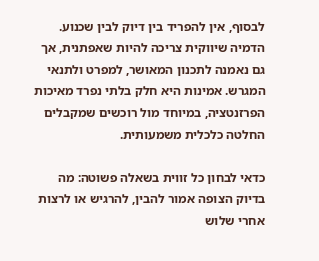לבסוף, אין להפריד בין דיוק לבין שכנוע. הדמיה שיווקית צריכה להיות שאפתנית, אך גם נאמנה לתכנון המאושר, למפרט ולתנאי המגרש. אמינות היא חלק בלתי נפרד מאיכות הפרזנטציה, במיוחד מול רוכשים שמקבלים החלטה כלכלית משמעותית.

כדאי לבחון כל זווית בשאלה פשוטה: מה בדיוק הצופה אמור להבין, להרגיש או לרצות אחרי שלוש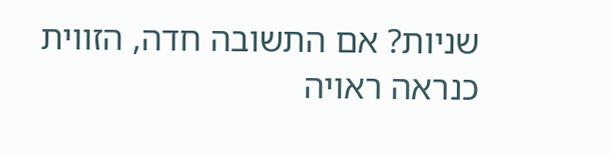שניות? אם התשובה חדה, הזווית כנראה ראויה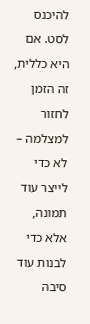להיכנס לסט. אם היא כללית, זה הזמן לחזור למצלמה – לא כדי לייצר עוד תמונה, אלא כדי לבנות עוד סיבה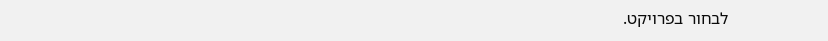לבחור בפרויקט.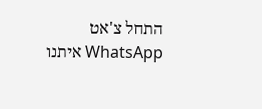התחל צ'אט WhatsApp איתנו